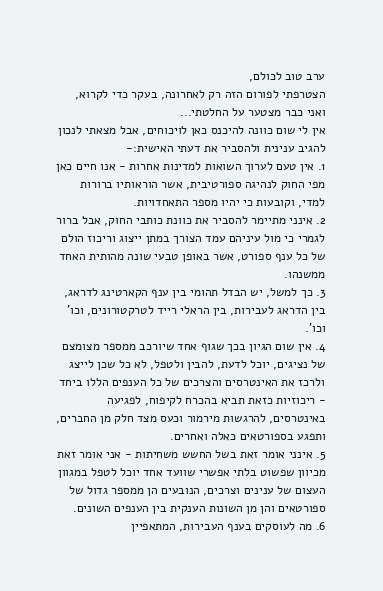ערב טוב לכולם,
הצטרפתי לפורום הזה רק לאחרונה, בעקר כדי לקרוא, ואני כבר מצטער על החלטתי...
אין לי שום כוונה להיכנס כאן לויכוחים, אבל מצאתי לנכון להגיב ענינית ולהסביר את דעתי האישית:-
1. אין טעם לערוך השואות למדינות אחרות - אנו חיים כאן מפי החוק לנהיגה ספורטיבית, אשר הוראותיו ברורות למדי, וקובעות כי יהיו מספר התאחדויות.
2. אינני מתיימר להסביר את כוונת כותבי החוק, אבל ברור לגמרי כי מול עיניהם עמד הצורך במתן ייצוג וריכוז הולם של כל ענף ספורט, אשר באופן טבעי שונה מהותית האחד ממשנהו.
3. כך למשל, יש הבדל תהומי בין ענף הקארטינג לדראג, בין הדראג לעבירות, בין הראלי רייד לטרקטורונים, וכו' וכו'.
4. אין שום הגיון בכך שגוף אחד שיורכב ממספר מצומצם של נציגים, יוכל לדעת, להבין ולטפל, לא כל שכן לייצג ולרכז את האינטרסים והצרכים של כל הענפים הללו ביחד - ריכוזיות כזאת תביא בהכרח לקיפוח, לפגיעה באינטרסים, להרגשות מירמור וכעס מצד חלק מן החברים, ותפגע בספורטאים כאלה ואחרים.
5. אינני אומר זאת בשל החשש משחיתות - אני אומר זאת מכיוון שפשוט בלתי אפשרי שוועד אחד יוכל לטפל במגוון העצום של ענינים וצרכים, הנובעים הן ממספר גדול של ספורטאים והן מן השונות הענקית בין הענפים השונים.
6. מה לעוסקים בענף העבירות, המתאפיין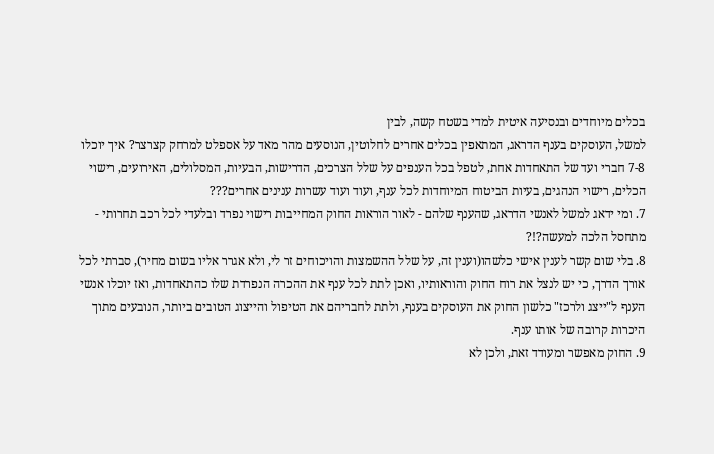בכלים מיוחדים ובנסיעה איטית למדי בשטח קשה, לבין
למשל, העוסקים בענף הדראג, המתאפין בכלים אחרים לחלוטין, הנוסעים מהר מאד על אספלט למרחק קצרצר? איך יוכלו 7-8 חברי ועד של התאחדות אחת, לטפל בכל הענפים על שלל הצרכים, הדרישות, הבעיות, המסלולים, האירועים, רישוי הכלים, רישוי הנהגים, בעיות הביטוח המיוחדות לכל ענף, ועוד ועוד עשרות ענינים אחרים???
7. ומי ידאג למשל לאנשי הדראג, שהענף שלהם - לאור הוראות החוק המחייבות רישוי נפרד ובלעדי לכל רכב תחרותי - מתחסל הלכה למעשה?!?
8. בלי שום קשר לענין אישי כלשהו(וענין זה, על שלל ההשמצות והויכוחים זר לי, ולא אגרר אליו בשום מחיר), סברתי לכל אורך הדרך, כי יש לנצל את רוח החוק והוראותיו, ואכן לתת לכל ענף את ההכרה הנפרדת שלו כהתאחדות, ואז יוכלו אנשי הענף ל"ייצג ולרכז" כלשון החוק את העוסקים בענף, ולתת לחבריהם את הטיפול והייצוג הטובים ביותר, הנובעים מתוך היכרות קרובה של אותו ענף.
9. החוק מאפשר ומעודד זאת, ולכן לא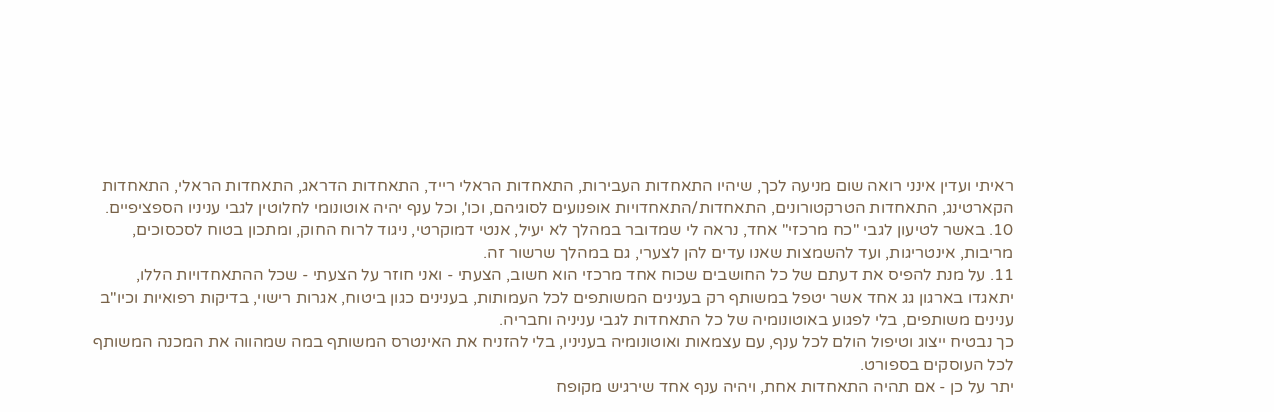ראיתי ועדין אינני רואה שום מניעה לכך, שיהיו התאחדות העבירות, התאחדות הראלי רייד, התאחדות הדראג, התאחדות הראלי, התאחדות הקארטינג, התאחדות הטרקטורונים, התאחדות/התאחדויות אופנועים לסוגיהם, וכו', וכל ענף יהיה אוטונומי לחלוטין לגבי עניניו הספציפיים.
10. באשר לטיעון לגבי "כח מרכזי" אחד, נראה לי שמדובר במהלך לא יעיל, אנטי דמוקרטי, ניגוד לרוח החוק, ומתכון בטוח לסכסוכים, מריבות, אינטריגות, ועד להשמצות שאנו עדים להן לצערי, גם במהלך שרשור זה.
11. על מנת להפיס את דעתם של כל החושבים שכוח אחד מרכזי הוא חשוב, הצעתי - ואני חוזר על הצעתי - שכל ההתאחדויות הללו, יתאגדו בארגון גג אחד אשר יטפל במשותף רק בענינים המשותפים לכל העמותות, בענינים כגון ביטוח, אגרות רישוי, בדיקות רפואיות וכיו"ב ענינים משותפים, בלי לפגוע באוטונומיה של כל התאחדות לגבי עניניה וחבריה.
כך נבטיח ייצוג וטיפול הולם לכל ענף, עם עצמאות ואוטונומיה בעניניו, בלי להזניח את האינטרס המשותף במה שמהווה את המכנה המשותף לכל העוסקים בספורט.
יתר על כן - אם תהיה התאחדות אחת, ויהיה ענף אחד שירגיש מקופח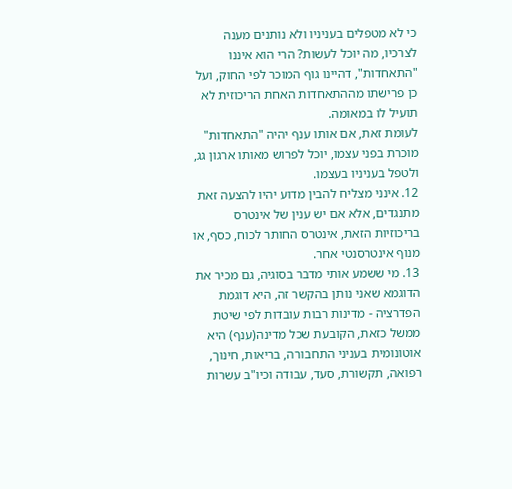כי לא מטפלים בעניניו ולא נותנים מענה לצרכיו, מה יוכל לעשות? הרי הוא איננו "התאחדות", דהיינו גוף המוכר לפי החוק, ועל כן פרישתו מההתאחדות האחת הריכוזית לא תועיל לו במאומה.
לעומת זאת, אם אותו ענף יהיה "התאחדות" מוכרת בפני עצמו, יוכל לפרוש מאותו ארגון גג, ולטפל בעניניו בעצמו.
12. אינני מצליח להבין מדוע יהיו להצעה זאת מתנגדים, אלא אם יש ענין של אינטרס בריכוזיות הזאת, אינטרס החותר לכוח, כסף, או מנוף אינטרסנטי אחר.
13. מי ששמע אותי מדבר בסוגיה, גם מכיר את הדוגמא שאני נותן בהקשר זה, היא דוגמת הפדרציה - מדינות רבות עובדות לפי שיטת ממשל כזאת, הקובעת שכל מדינה(ענף) היא אוטונומית בעניני התחבורה, בריאות, חינוך, רפואה, תקשורת, סעד, עבודה וכיו"ב עשרות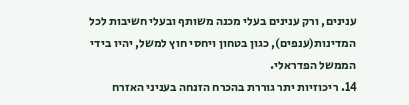ענינים, ורק ענינים בעלי מכנה משותף ובעלי חשיבות לכל המדינות(ענפים), כגון בטחון ויחסי חוץ למשל, יהיו בידי הממשל הפדראלי.
14. ריכוזיות יתר גוררת בהכרח הזנחה בעניני האזרח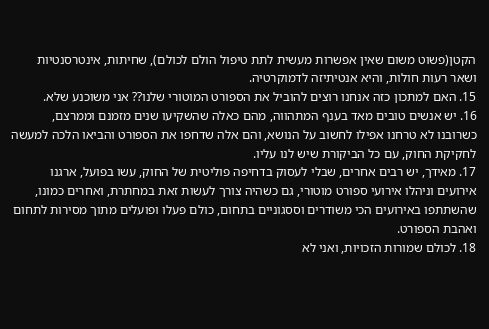הקטן(פשוט משום שאין אפשרות מעשית לתת טיפול הולם לכולם), שחיתות, אינטרסנטיות ושאר רעות חולות, והיא אנטיתיזה לדמוקרטיה.
15. האם למתכון כזה אנחנו רוצים להוביל את הספורט המוטורי שלנו?? אני משוכנע שלא.
16. יש אנשים טובים מאד בענף המתהווה, מהם כאלה שהשקיעו שנים מזמנם וממרצם, כשרובנו לא טרחנו אפילו לחשוב על הנושא, והם אלה שדחפו את הספורט והביאו הלכה למעשה לחקיקת החוק, עם כל הביקורת שיש לנו עליו.
17. מאידך, יש רבים אחרים, שבלי לעסוק בדחיפה פוליטית של החוק, עשו בפועל, ארגנו אירועים וניהלו אירועי ספורט מוטורי, גם כשהיה צורך לעשות זאת במחתרת, ואחרים כמונו, שהשתתפו באירועים הכי משודרים וססגוניים בתחום, כולם פעלו ופועלים מתוך מסירות לתחום ואהבת הספורט.
18. לכולם שמורות הזכויות, ואני לא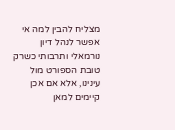מצליח להבין למה אי אפשר לנהל דיון נורמאלי ותרבותי כשרק טובת הספורט מול עינינו, אלא אם אכן קיימים למאן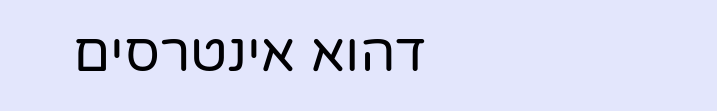דהוא אינטרסים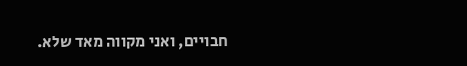חבויים, ואני מקווה מאד שלא.